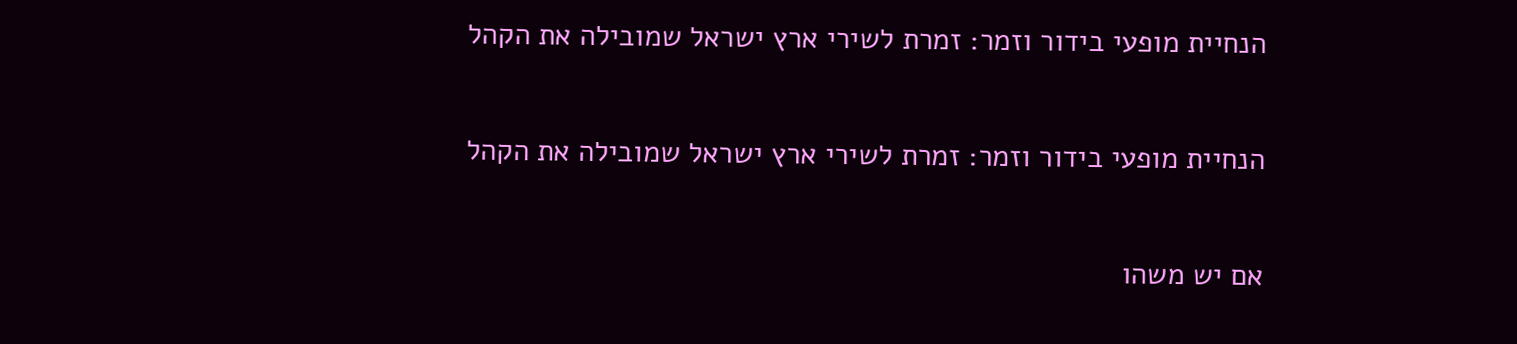הנחיית מופעי בידור וזמר: זמרת לשירי ארץ ישראל שמובילה את הקהל

הנחיית מופעי בידור וזמר: זמרת לשירי ארץ ישראל שמובילה את הקהל

אם יש משהו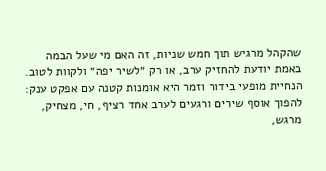שהקהל מרגיש תוך חמש שניות, זה האם מי שעל הבמה באמת יודעת להחזיק ערב, או רק ״לשיר יפה״ ולקוות לטוב. הנחיית מופעי בידור וזמר היא אומנות קטנה עם אפקט ענק: להפוך אוסף שירים ורגעים לערב אחד רציף, חי, מצחיק, מרגש,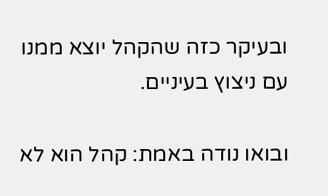ובעיקר כזה שהקהל יוצא ממנו עם ניצוץ בעיניים.

ובואו נודה באמת: קהל הוא לא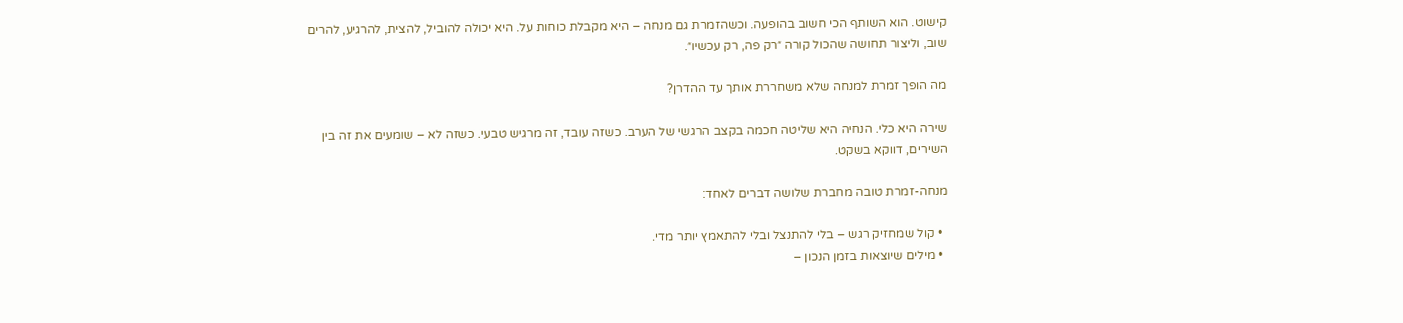קישוט. הוא השותף הכי חשוב בהופעה. וכשהזמרת גם מנחה – היא מקבלת כוחות על. היא יכולה להוביל, להצית, להרגיע, להרים שוב, וליצור תחושה שהכול קורה ״רק פה, רק עכשיו״.

מה הופך זמרת למנחה שלא משחררת אותך עד ההדרן?

שירה היא כלי. הנחיה היא שליטה חכמה בקצב הרגשי של הערב. כשזה עובד, זה מרגיש טבעי. כשזה לא – שומעים את זה בין השירים, דווקא בשקט.

מנחה-זמרת טובה מחברת שלושה דברים לאחד:

  • קול שמחזיק רגש – בלי להתנצל ובלי להתאמץ יותר מדי.
  • מילים שיוצאות בזמן הנכון –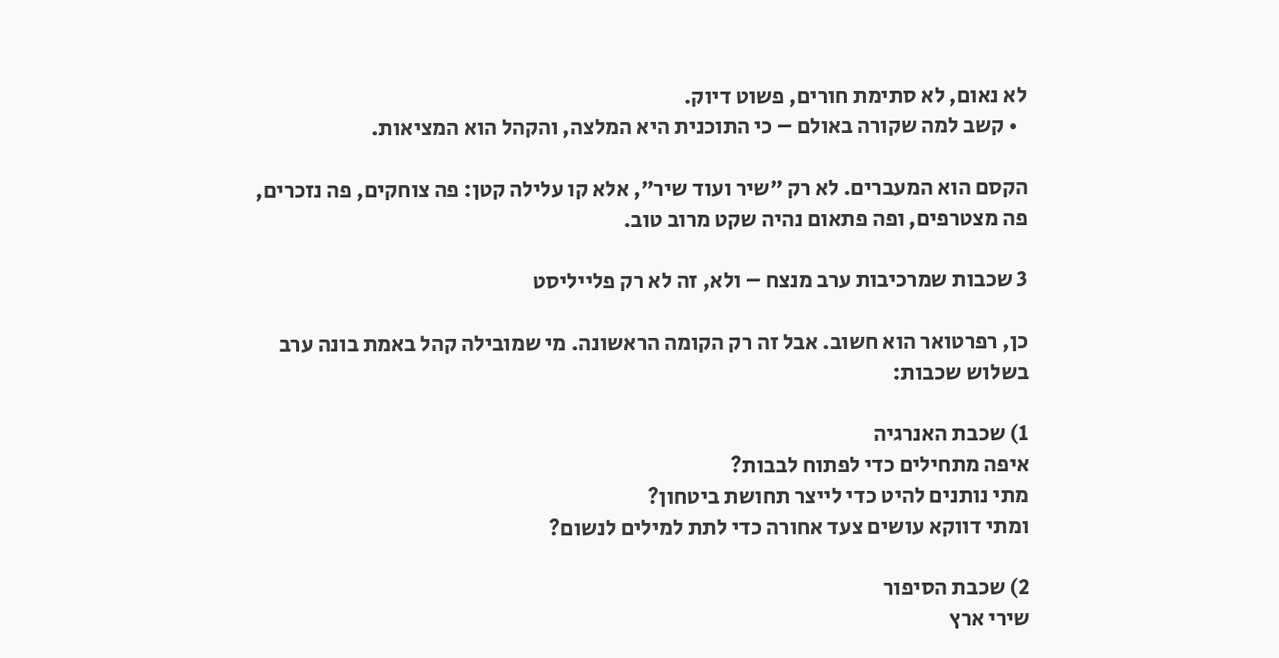לא נאום, לא סתימת חורים, פשוט דיוק.
  • קשב למה שקורה באולם – כי התוכנית היא המלצה, והקהל הוא המציאות.

הקסם הוא המעברים. לא רק ״שיר ועוד שיר״, אלא קו עלילה קטן: פה צוחקים, פה נזכרים, פה מצטרפים, ופה פתאום נהיה שקט מרוב טוב.

3 שכבות שמרכיבות ערב מנצח – ולא, זה לא רק פלייליסט

כן, רפרטואר הוא חשוב. אבל זה רק הקומה הראשונה. מי שמובילה קהל באמת בונה ערב בשלוש שכבות:

1) שכבת האנרגיה
איפה מתחילים כדי לפתוח לבבות?
מתי נותנים להיט כדי לייצר תחושת ביטחון?
ומתי דווקא עושים צעד אחורה כדי לתת למילים לנשום?

2) שכבת הסיפור
שירי ארץ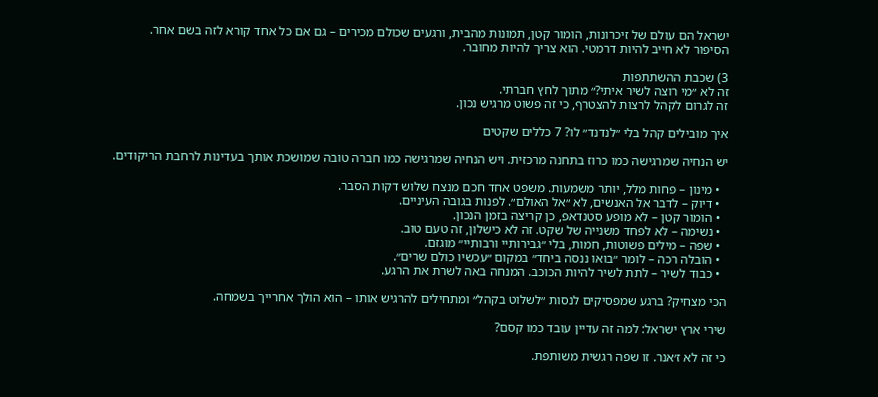ישראל הם עולם של זיכרונות, הומור קטן, תמונות מהבית, ורגעים שכולם מכירים – גם אם כל אחד קורא לזה בשם אחר.
הסיפור לא חייב להיות דרמטי. הוא צריך להיות מחובר.

3) שכבת ההשתתפות
זה לא ״מי רוצה לשיר איתי?״ מתוך לחץ חברתי.
זה לגרום לקהל לרצות להצטרף, כי זה פשוט מרגיש נכון.

איך מובילים קהל בלי ״לנדנד״ לו? 7 כללים שקטים

יש הנחיה שמרגישה כמו כרוז בתחנה מרכזית. ויש הנחיה שמרגישה כמו חברה טובה שמושכת אותך בעדינות לרחבת הריקודים.

  • מינון – פחות מלל, יותר משמעות. משפט אחד חכם מנצח שלוש דקות הסבר.
  • דיוק – לדבר אל האנשים, לא ״אל האולם״. לפנות בגובה העיניים.
  • הומור קטן – לא מופע סטנדאפ, כן קריצה בזמן הנכון.
  • נשימה – לא לפחד משנייה של שקט. זה לא כישלון, זה טעם טוב.
  • שפה – מילים פשוטות, חמות, בלי ״גבירותיי ורבותיי״ מוגזם.
  • הובלה רכה – לומר ״בואו ננסה ביחד״ במקום ״עכשיו כולם שרים״.
  • כבוד לשיר – לתת לשיר להיות הכוכב. המנחה באה לשרת את הרגע.

הכי מצחיק? ברגע שמפסיקים לנסות ״לשלוט בקהל״ ומתחילים להרגיש אותו – הוא הולך אחרייך בשמחה.

שירי ארץ ישראל: למה זה עדיין עובד כמו קסם?

כי זה לא ז׳אנר. זו שפה רגשית משותפת.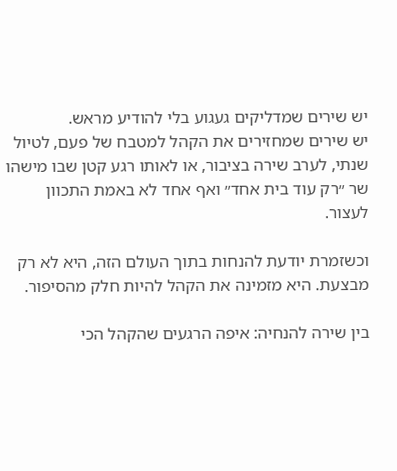יש שירים שמדליקים געגוע בלי להודיע מראש.
יש שירים שמחזירים את הקהל למטבח של פעם, לטיול שנתי, לערב שירה בציבור, או לאותו רגע קטן שבו מישהו שר ״רק עוד בית אחד״ ואף אחד לא באמת התכוון לעצור.

וכשזמרת יודעת להנחות בתוך העולם הזה, היא לא רק מבצעת. היא מזמינה את הקהל להיות חלק מהסיפור.

בין שירה להנחיה: איפה הרגעים שהקהל הכי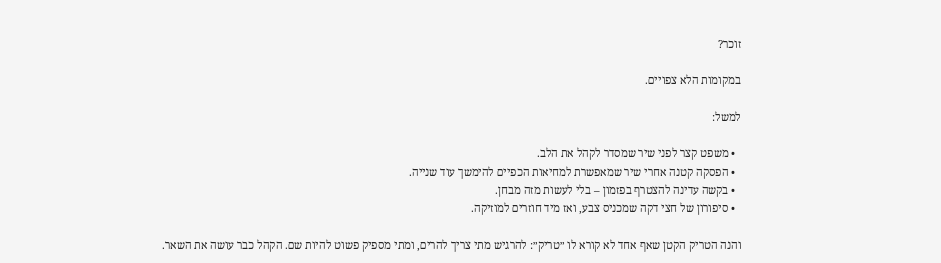זוכר?

במקומות הלא צפויים.

למשל:

  • משפט קצר לפני שיר שמסדר לקהל את הלב.
  • הפסקה קטנה אחרי שיר שמאפשרת למחיאות הכפיים להימשך עוד שנייה.
  • בקשה עדינה להצטרף בפזמון – בלי לעשות מזה מבחן.
  • סיפורון של חצי דקה שמכניס צבע, ואז מיד חוזרים למוזיקה.

והנה הטריק הקטן שאף אחד לא קורא לו ״טריק״: להרגיש מתי צריך להרים, ומתי מספיק פשוט להיות שם. הקהל כבר עושה את השאר.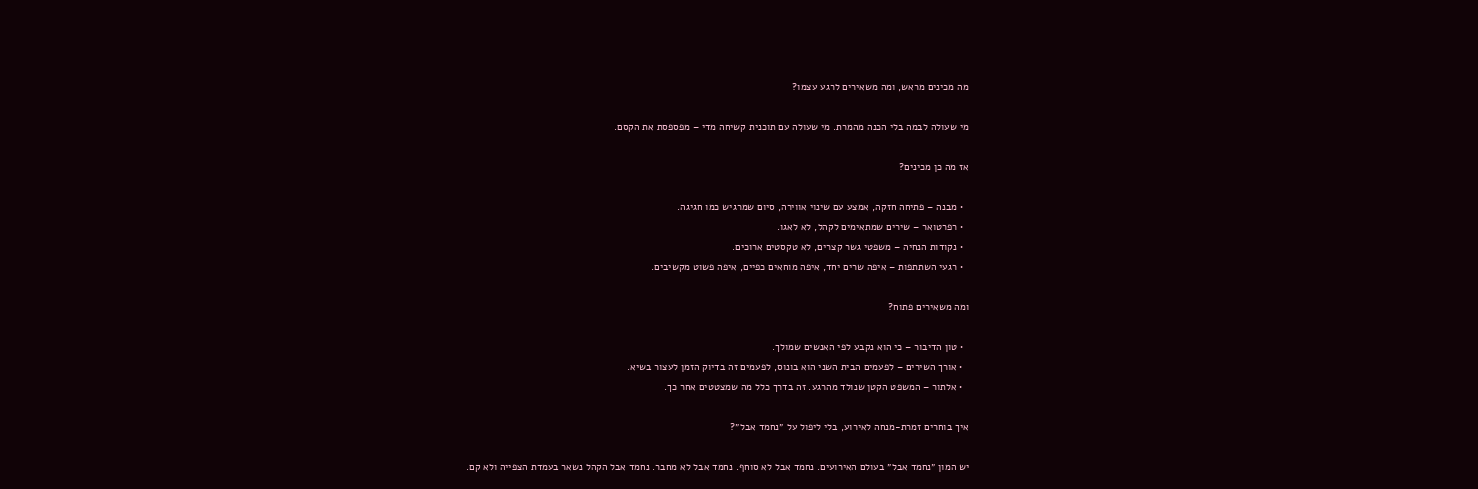מה מכינים מראש, ומה משאירים לרגע עצמו?

מי שעולה לבמה בלי הכנה מהמרת. מי שעולה עם תוכנית קשיחה מדי – מפספסת את הקסם.

אז מה כן מכינים?

  • מבנה – פתיחה חזקה, אמצע עם שינוי אווירה, סיום שמרגיש כמו חגיגה.
  • רפרטואר – שירים שמתאימים לקהל, לא לאגו.
  • נקודות הנחיה – משפטי גשר קצרים, לא טקסטים ארוכים.
  • רגעי השתתפות – איפה שרים יחד, איפה מוחאים כפיים, איפה פשוט מקשיבים.

ומה משאירים פתוח?

  • טון הדיבור – כי הוא נקבע לפי האנשים שמולך.
  • אורך השירים – לפעמים הבית השני הוא בונוס, לפעמים זה בדיוק הזמן לעצור בשיא.
  • אלתור – המשפט הקטן שנולד מהרגע. זה בדרך כלל מה שמצטטים אחר כך.

איך בוחרים זמרת-מנחה לאירוע, בלי ליפול על ״נחמד אבל״?

יש המון ״נחמד אבל״ בעולם האירועים. נחמד אבל לא סוחף. נחמד אבל לא מחבר. נחמד אבל הקהל נשאר בעמדת הצפייה ולא קם.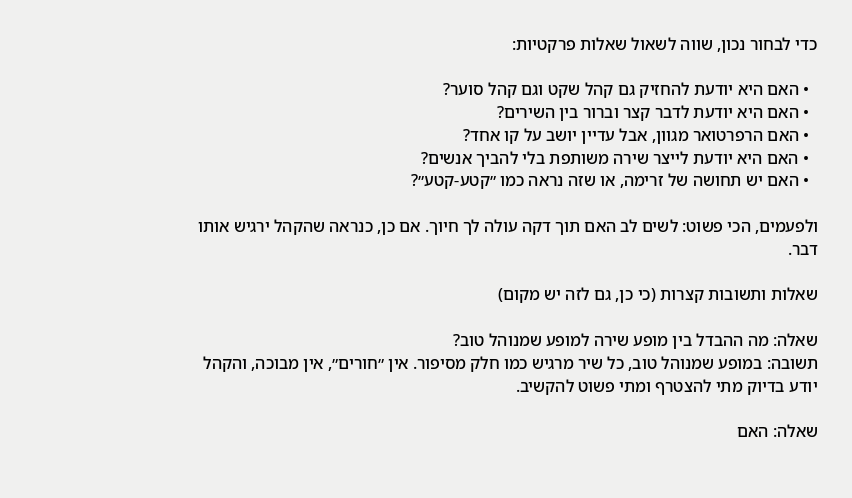כדי לבחור נכון, שווה לשאול שאלות פרקטיות:

  • האם היא יודעת להחזיק גם קהל שקט וגם קהל סוער?
  • האם היא יודעת לדבר קצר וברור בין השירים?
  • האם הרפרטואר מגוון, אבל עדיין יושב על קו אחד?
  • האם היא יודעת לייצר שירה משותפת בלי להביך אנשים?
  • האם יש תחושה של זרימה, או שזה נראה כמו ״קטע-קטע״?

ולפעמים, הכי פשוט: לשים לב האם תוך דקה עולה לך חיוך. אם כן, כנראה שהקהל ירגיש אותו דבר.

שאלות ותשובות קצרות (כי כן, גם לזה יש מקום)

שאלה: מה ההבדל בין מופע שירה למופע שמנוהל טוב?
תשובה: במופע שמנוהל טוב, כל שיר מרגיש כמו חלק מסיפור. אין ״חורים״, אין מבוכה, והקהל יודע בדיוק מתי להצטרף ומתי פשוט להקשיב.

שאלה: האם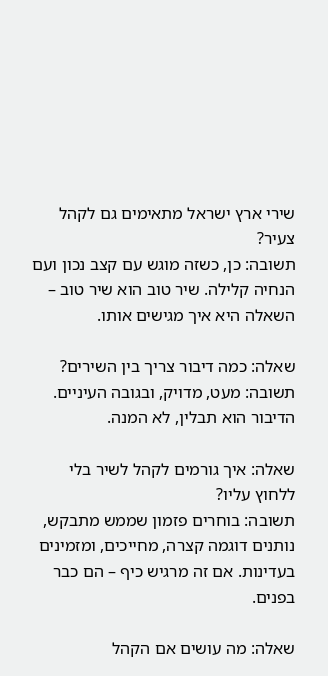שירי ארץ ישראל מתאימים גם לקהל צעיר?
תשובה: כן, כשזה מוגש עם קצב נכון ועם הנחיה קלילה. שיר טוב הוא שיר טוב – השאלה היא איך מגישים אותו.

שאלה: כמה דיבור צריך בין השירים?
תשובה: מעט, מדויק, ובגובה העיניים. הדיבור הוא תבלין, לא המנה.

שאלה: איך גורמים לקהל לשיר בלי ללחוץ עליו?
תשובה: בוחרים פזמון שממש מתבקש, נותנים דוגמה קצרה, מחייכים, ומזמינים בעדינות. אם זה מרגיש כיף – הם כבר בפנים.

שאלה: מה עושים אם הקהל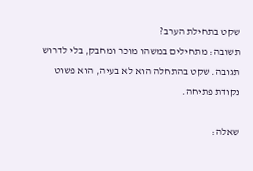שקט בתחילת הערב?
תשובה: מתחילים במשהו מוכר ומחבק, בלי לדרוש תגובה. שקט בהתחלה הוא לא בעיה, הוא פשוט נקודת פתיחה.

שאלה: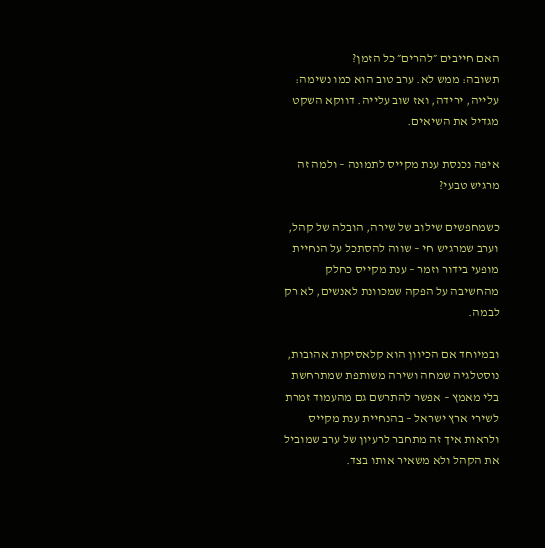האם חייבים ״להרים״ כל הזמן?
תשובה: ממש לא. ערב טוב הוא כמו נשימה: עלייה, ירידה, ואז שוב עלייה. דווקא השקט מגדיל את השיאים.

איפה נכנסת ענת מקייס לתמונה – ולמה זה מרגיש טבעי?

כשמחפשים שילוב של שירה, הובלה של קהל, וערב שמרגיש חי – שווה להסתכל על הנחיית מופעי בידור וזמר – ענת מקייס כחלק מהחשיבה על הפקה שמכוונת לאנשים, לא רק לבמה.

ובמיוחד אם הכיוון הוא קלאסיקות אהובות, נוסטלגיה שמחה ושירה משותפת שמתרחשת בלי מאמץ – אפשר להתרשם גם מהעמוד זמרת לשירי ארץ ישראל – בהנחיית ענת מקייס ולראות איך זה מתחבר לרעיון של ערב שמוביל את הקהל ולא משאיר אותו בצד.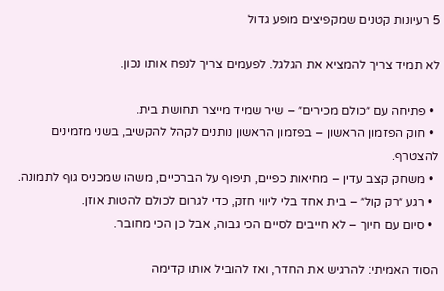5 רעיונות קטנים שמקפיצים מופע גדול

לא תמיד צריך להמציא את הגלגל. לפעמים צריך לנפח אותו נכון.

  • פתיחה עם ״כולם מכירים״ – שיר שמיד מייצר תחושת בית.
  • חוק הפזמון הראשון – בפזמון הראשון נותנים לקהל להקשיב, בשני מזמינים להצטרף.
  • משחק קצב עדין – מחיאות כפיים, תיפוף על הברכיים, משהו שמכניס גוף לתמונה.
  • רגע ״רק קול״ – בית אחד בלי ליווי חזק, כדי לגרום לכולם להטות אוזן.
  • סיום עם חיוך – לא חייבים לסיים הכי גבוה, אבל כן הכי מחובר.

הסוד האמיתי: להרגיש את החדר, ואז להוביל אותו קדימה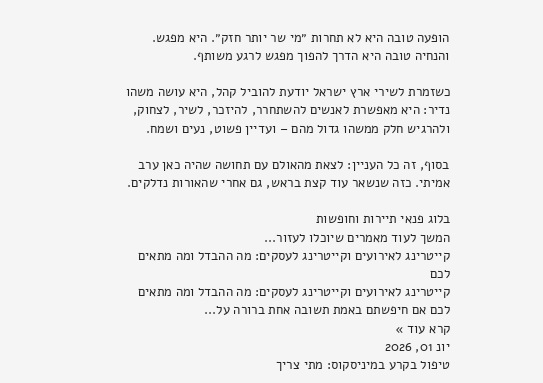הופעה טובה היא לא תחרות ״מי שר יותר חזק״. היא מפגש. והנחיה טובה היא הדרך להפוך מפגש לרגע משותף.

כשזמרת לשירי ארץ ישראל יודעת להוביל קהל, היא עושה משהו נדיר: היא מאפשרת לאנשים להשתחרר, להיזכר, לשיר, לצחוק, ולהרגיש חלק ממשהו גדול מהם – ועדיין פשוט, נעים ושמח.

בסוף, זה כל העניין: לצאת מהאולם עם תחושה שהיה כאן ערב אמיתי. כזה שנשאר עוד קצת בראש, גם אחרי שהאורות נדלקים.

בלוג פנאי תיירות וחופשות
המשך לעוד מאמרים שיוכלו לעזור...
קייטרינג לאירועים וקייטרינג לעסקים: מה ההבדל ומה מתאים לכם
קייטרינג לאירועים וקייטרינג לעסקים: מה ההבדל ומה מתאים לכם אם חיפשתם באמת תשובה אחת ברורה על...
קרא עוד »
יונ 01, 2026
טיפול בקרע במיניסקוס: מתי צריך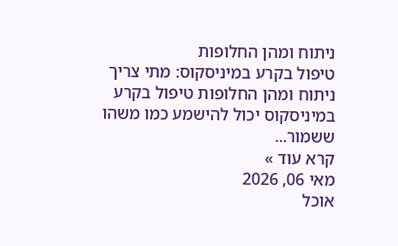ניתוח ומהן החלופות
טיפול בקרע במיניסקוס: מתי צריך ניתוח ומהן החלופות טיפול בקרע במיניסקוס יכול להישמע כמו משהו ששמור...
קרא עוד »
מאי 06, 2026
אוכל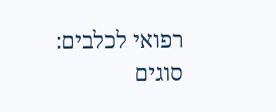רפואי לכלבים: סוגים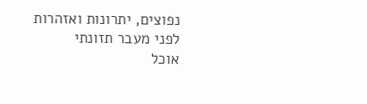נפוצים, יתרונות ואזהרות לפני מעבר תזונתי
אוכל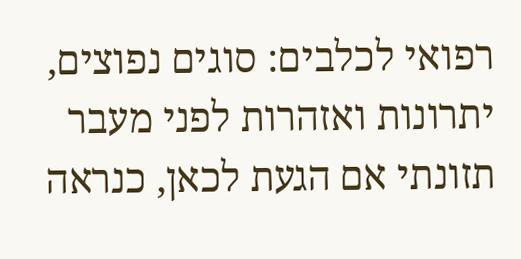רפואי לכלבים: סוגים נפוצים, יתרונות ואזהרות לפני מעבר תזונתי אם הגעת לכאן, כנראה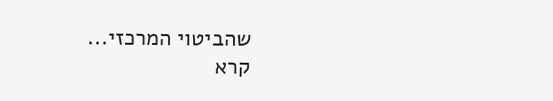שהביטוי המרכזי...
קרא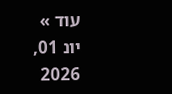עוד »
יונ 01, 2026